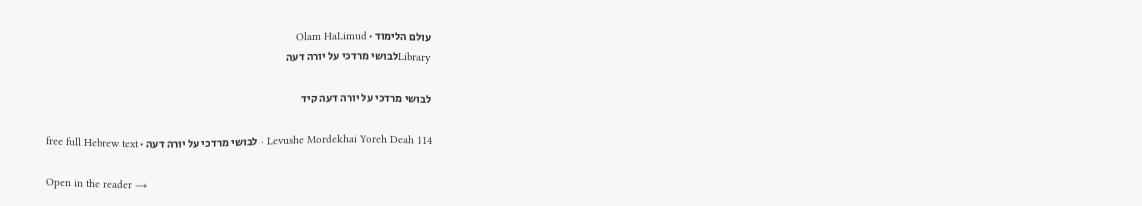עולם הלימוד · Olam HaLimud
Libraryלבושי מרדכי על יורה דעה

לבושי מרדכי על יורה דעה קיד

Levushe Mordekhai Yoreh Deah 114 · לבושי מרדכי על יורה דעה · free full Hebrew text

Open in the reader →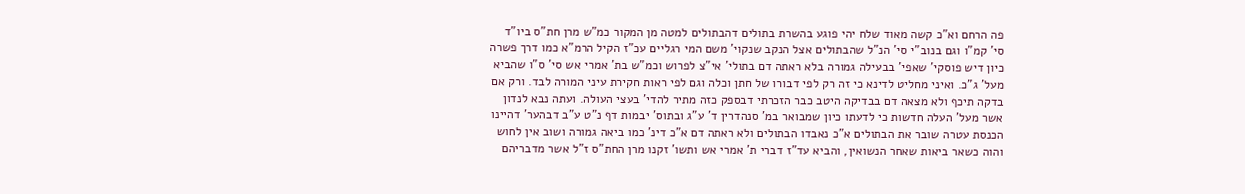פה הרחם וא"כ קשה מאוד שלח יהי פוגע בהשרת בתולים דהבתולים למטה מן המקור כמ"ש מרן חת"ס ביו"ד סי' קמ"ו וגם בנוב"י סי' הנ"ל שהבתולים אצל הנקב שנקוי' משם המי רגליים עכ"ז הקיל הרמ"א כמו דרך פשרה כיון דיש פוסקי' שאפי' בבעילה גמורה בלא ראתה דם בתולי' אי"צ לפרוש וכמ"ש בת' אמרי אש סי' ס"ו שהביא מעל' ג"כ. ואיני מחליט לדינא כי זה רק לפי דבורו של חתן וכלה וגם לפי ראות חקירת עיני המורה לבד. ורק אם בדקה תיכף ולא מצאה דם בבדיקה היטב כבר הזכרתי דבספק כזה מתיר להדי' בעצי העולה. ועתה נבא לנדון אשר מעל' העלה חדשות כי לדעתו כיון שמבואר במ' סנהדרין ד' ע"ג ובתוס' יבמות דף נ"ט ע"ב דבהער' דהיינו הכנסת עטרה שובר את הבתולים א"כ נאבדו הבתולים ולא ראתה דם א"כ דינ' כמו ביאה גמורה ושוב אין לחוש והוה כשאר ביאות שאחר הנשואין, והביא עד"ז דברי ת' אמרי אש ותשו' זקנו מרן החת"ס ז"ל אשר מדבריהם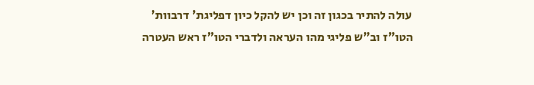עולה להתיר בכגון זה וכן יש להקל כיון דפליגת' דרבוות' הטו"ז וב"ש פליגי מהו העראה ולדברי הטו"ז ראש העטרה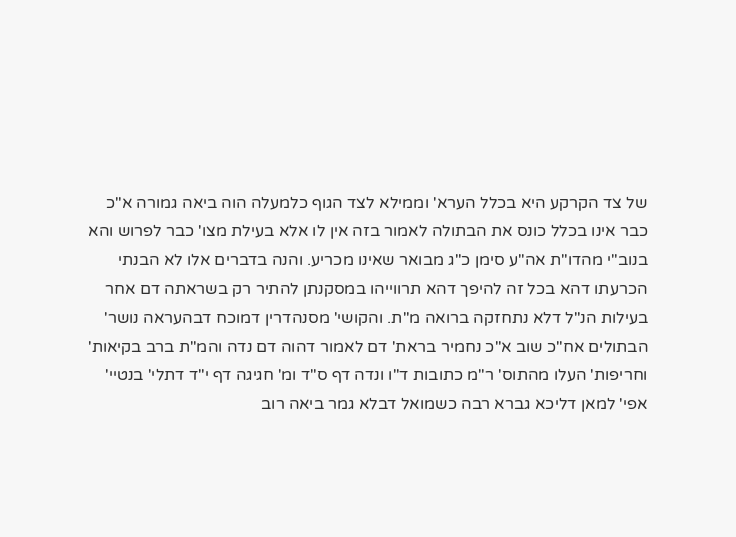של צד הקרקע היא בכלל הערא' וממילא לצד הגוף כלמעלה הוה ביאה גמורה א"כ כבר אינו בכלל כונס את הבתולה לאמור בזה אין לו אלא בעילת מצו' כבר לפרוש והא בנוב"י מהדו"ת אה"ע סימן כ"ג מבואר שאינו מכריע. והנה בדברים אלו לא הבנתי הכרעתו דהא בכל זה להיפך דהא תרווייהו במסקנתן להתיר רק בשראתה דם אחר בעילות הנ"ל דלא נתחזקה ברואה מ"ת. והקושי' מסנהדרין דמוכח דבהעראה נושר' הבתולים אח"כ שוב א"כ נחמיר בראת' דם לאמור דהוה דם נדה והמ"ת ברב בקיאות' וחריפות' העלו מהתוס' ר"מ כתובות ד"ו ונדה דף ס"ד ומ' חגיגה דף י"ד דתלי' בנטיי' אפי' למאן דליכא גברא רבה כשמואל דבלא גמר ביאה רוב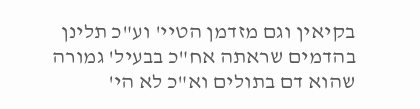בקיאין וגם מזדמן הטיי' וע"כ תלינן בהדמים שראתה אח"כ בבעיל' גמורה שהוא דם בתולים וא"כ לא הי'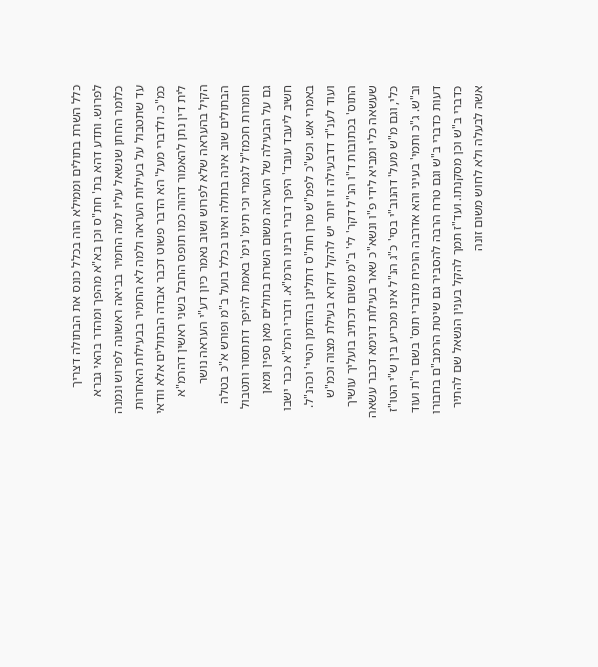כלל השרת בתולים וממילא הוה בכלל כונס את הבתולה דצריך לפרוש. ותדע דהא בת' חת"ס וכן בא"א מהפך ומהדר בהאי גברא כלומר החתן שנשאל עליו למה החמיר בביאה ראשונה לפרוש ונמנה עד שתטבול על בעילות העראה ולמה לא החמיר בבעילות האחרות כמ"כ. ולדברי מעל' הא הדבר פשוט דכבר אבדה הבתולים אלא וודאי לית דין נתן להאמור דהוה כמו תופס החבל בשני ראשין דהרמ"א הקיל בהעראה שלא לפרוש ושוב נאמר כיון דע"י העראה נושר הבתולים שוב אינה בתולה ואינו בכלל בועל ב"מ ופורש א"כ בטלה חומרות חכמז"ל לגמרי וכי תימ' נימ' באמת להיפך דתתסור ותטבול גם על הבעילה של העראה משום השרת בתולים מאן ספין ומאן חשיב ליעבד עובד' היפך דברי רבינו הרמ"א. ודברי הרמ"א כבר ישבו באמרי אש. וכש"כ לפמ"ש מרן חת"ס דתלינן בהזדמן הטיי' וכהנ"ל. ועוד לענ"ד דדבעילה זו יותר יש להקל דקרא בעילת מצוה וכמ"ש התוס' בכתובות ד"ו הנ"ל דקר' לי' ב"מ משום דכתיב בועליך עושיך שעשאה כלי ומביא לידי פ"ו ונשא"כ שאר בעילות דנימא דכבר עשאה כלי, וגם מ"ש מעל' דהנוב"י בסי' כ"ג הנ"ל אינו מכריע בין ש"י הטו"ז וב"ש. ג"כ ותמי' בעיני והא אדרבה הוכיח מדברי תוס' בשם ר"ת ועוד דעות כדברי ב"ש וגם טרח הרבה להסביר גם שיטת הרמב"ם בחבורו כדברי ב"ש וכן מסקנתו. ועד"ז תמך להקל בענין הנשאל שם להתיר אשה לבעלה ולא לחוש משום זונה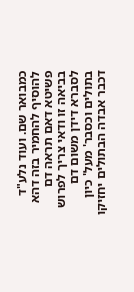כמבואר שם. ועוד נלע"ד להוסיף להחמיר בזה דהא פשיטא דאם תראה דם בביאה זו ודאי צריך לפרוש לסברא דידן משום דם בתולים וכסבר' מעל' כיון דכבר אבדה הבתולים יחזיקו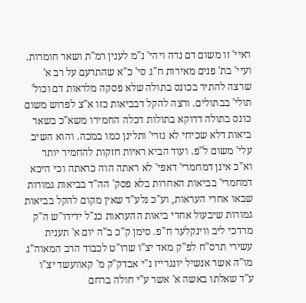ראיי' זו משום דם נדה ויהי' נ"מ לענין רמ"ת ושאר חומרות. ועיי' בת' פנים מאירות ח"ג סי' כ"א שהתרעם על רב א' שרצה להתיר בכונס בתולה שלא פסקה מלראות דם וכול' תולי' בבתולים. ורצה להקל דבביאות כזו א"צ לפרוש משום כונס בתולה דדוקא בתולות דכלה החמירו משא"כ בשאר ביאות דלא שכיחי לא גזרי' ותלינן כמו במכה. והוא השיב עלי' משום ל"פ. ועוד הביא ראיות חזקות להחמיר יותר וא"כ אינן דמחמרי' דאפי' לא ראתה הוה כראתה וכי היכא דמחמרי' בביאות האחרות בלא פסק' הה"ד בביאות גמורות שבאו אחרי העראות, וע"כ נלע"ד שאין מקום להקל בביאות גמורות שיבעול אחרי ביאות ההעראות כנ"ל ידידו"ש ה"ק מרדכי ליב ווינקלער ח"פ. סימן ק"כ ב"ה יום א' תענית עשירי תרס"ח לפ"ק מאד יצ"ו שרו"ט לכבוד הרב המאוה"ג מו"ה אשר אנשיל יונגרייז נ"י אבדק"ק מ' קאוועשד יצ"ו ע"ד שאלתו באשה א' אשר ע"י חולה ברחם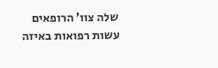שלה צוו' הרופאים עשות רפואות באיזה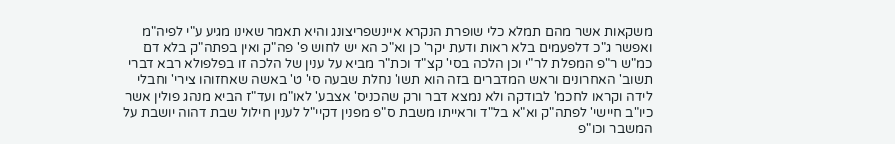משקאות אשר מהם תמלא כלי שופרת הנקרא איינשפריצונג והיא תאמר שאינו מגיע ע"י לפיה"מ ואפשר ג"כ דלפעמים בלא ראות ודעת יקר' כן וא"כ הא יש לחוש פ' פה"ק ואין בפתה"ק בלא דם כמ"ש ר"פ המפלת לר"י וכן הלכה בסי' קצ"ד וכת"ר מביא על ענין של הלכה זו בפלפולא רבא דברי תשוב' האחרונים וראש המדברים בזה הוא תשו' נחלת שבעה סי' ט' באשה שאחזוהו צירי' וחבלי לידה וקראו לחכמ' לבודקה ולא נמצא דבר ורק שהכניס' אצבע' לאו"מ ועד"ז הביא מנהג פולין אשר כיו"ב חיישי' לפתה"ק וא"א בל"ד וראייתו משבת ס"פ מפנין דקיי"ל לענין חילול שבת דהוה יושבת על המשבר וכו"פ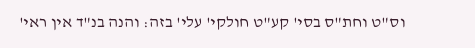וס"ט וחת"ס בסי' קע"ט חולקי' עלי' בזה: והנה בנ"ד אין ראי'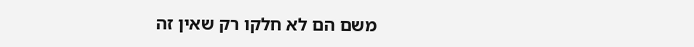משם הם לא חלקו רק שאין זה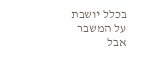בכלל יושבת על המשבר אבל